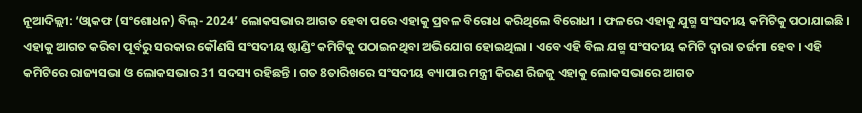ନୂଆଦିଲ୍ଲୀ: ‘ଓ୍ବାକଫ (ସଂଶୋଧନ) ବିଲ୍- 2024’ ଲୋକସଭାର ଆଗତ ହେବା ପରେ ଏହାକୁ ପ୍ରବଳ ବିରୋଧ କରିଥିଲେ ବିରୋଧୀ । ଫଳରେ ଏହାକୁ ଯୁଗ୍ମ ସଂସଦୀୟ କମିଟିକୁ ପଠାଯାଇଛି । ଏହାକୁ ଆଗତ କରିବା ପୂର୍ବରୁ ସରକାର କୌଣସି ସଂସଦୀୟ ଷ୍ଟାଣ୍ଡିଂ କମିଟିକୁ ପଠାଇନଥିବା ଅଭିଯୋଗ ହୋଇଥିଲା । ଏବେ ଏହି ବିଲ ଯଗ୍ମ ସଂସଦୀୟ କମିଟି ଦ୍ବାରା ତର୍ଜମା ହେବ । ଏହି କମିଟିରେ ରାଜ୍ୟସଭା ଓ ଲୋକସଭାର 31 ସଦସ୍ୟ ରହିଛନ୍ତି । ଗତ 8ତାରିଖରେ ସଂସଦୀୟ ବ୍ୟାପାର ମନ୍ତ୍ରୀ କିରଣ ରିଜଜୁ ଏହାକୁ ଲୋକସଭାରେ ଆଗତ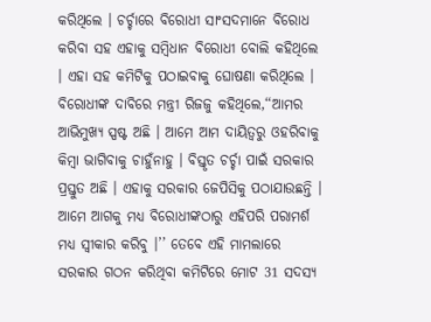କରିଥିଲେ । ଚର୍ଚ୍ଚାରେ ବିରୋଧୀ ସାଂସଦମାନେ ବିରୋଧ କରିବା ସହ ଏହାକୁ ସମ୍ବିଧାନ ବିରୋଧୀ ବୋଲି କହିଥିଲେ । ଏହା ସହ କମିଟିକୁ ପଠାଇବାକୁ ଘୋଷଣା କରିଥିଲେ ।
ବିରୋଧୀଙ୍କ ଦାବିରେ ମନ୍ତ୍ରୀ ରିଜଜୁ କହିଥିଲେ,‘‘ଆମର ଆଭିମୁଖ୍ୟ ସ୍ପଷ୍ଟ ଅଛି । ଆମେ ଆମ ଦାୟିତ୍ବରୁ ଓହରିବାକୁ କିମ୍ବା ଭାଗିବାକୁ ଚାହୁଁନାହୁ । ବିସ୍ତୃତ ଚର୍ଚ୍ଚା ପାଇଁ ସରକାର ପ୍ରସ୍ତୁତ ଅଛି । ଏହାକୁ ସରକାର ଜେପିସିକୁ ପଠାଯାଉଛନ୍ତି । ଆମେ ଆଗକୁ ମଧ୍ୟ ବିରୋଧୀଙ୍କଠାରୁ ଏହିପରି ପରାମର୍ଶ ମଧ୍ୟ ସ୍ବୀକାର କରିବୁ ।’’ ତେବେ ଏହି ମାମଲାରେ ସରକାର ଗଠନ କରିଥିବା କମିଟିରେ ମୋଟ 31 ସଦସ୍ୟ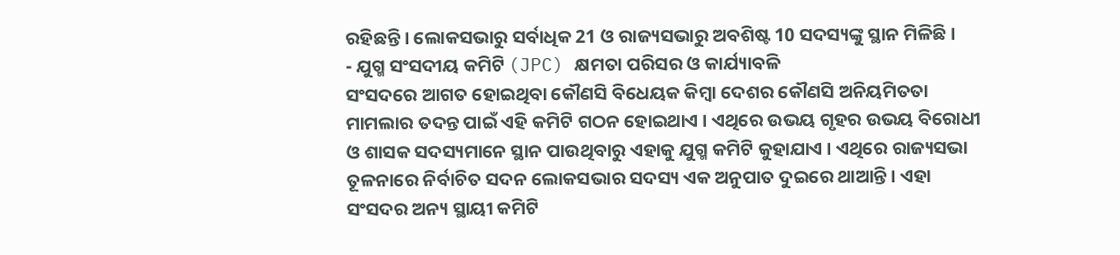ରହିଛନ୍ତି । ଲୋକସଭାରୁ ସର୍ବାଧିକ 21 ଓ ରାଜ୍ୟସଭାରୁ ଅବଶିଷ୍ଟ 10 ସଦସ୍ୟଙ୍କୁ ସ୍ଥାନ ମିଳିଛି ।
- ଯୁଗ୍ମ ସଂସଦୀୟ କମିଟି (JPC) କ୍ଷମତା ପରିସର ଓ କାର୍ଯ୍ୟାବଳି
ସଂସଦରେ ଆଗତ ହୋଇଥିବା କୌଣସି ବିଧେୟକ କିମ୍ବା ଦେଶର କୌଣସି ଅନିୟମିତତା ମାମଲାର ତଦନ୍ତ ପାଇଁ ଏହି କମିଟି ଗଠନ ହୋଇଥାଏ । ଏଥିରେ ଉଭୟ ଗୃହର ଉଭୟ ବିରୋଧୀ ଓ ଶାସକ ସଦସ୍ୟମାନେ ସ୍ଥାନ ପାଉଥିବାରୁ ଏହାକୁ ଯୁଗ୍ମ କମିଟି କୁହାଯାଏ । ଏଥିରେ ରାଜ୍ୟସଭା ତୂଳନାରେ ନିର୍ବାଚିତ ସଦନ ଲୋକସଭାର ସଦସ୍ୟ ଏକ ଅନୁପାତ ଦୁଇରେ ଥାଆନ୍ତି । ଏହା ସଂସଦର ଅନ୍ୟ ସ୍ଥାୟୀ କମିଟି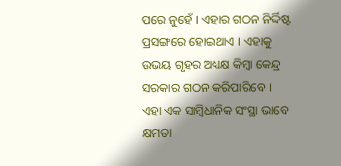ପରେ ନୁହେଁ । ଏହାର ଗଠନ ନିର୍ଦ୍ଦିଷ୍ଟ ପ୍ରସଙ୍ଗରେ ହୋଇଥାଏ । ଏହାକୁ ଉଭୟ ଗୃହର ଅଧ୍ୟକ୍ଷ କିମ୍ବା କେନ୍ଦ୍ର ସରକାର ଗଠନ କରିପାରିବେ ।
ଏହା ଏକ ସାମ୍ବିଧାନିକ ସଂସ୍ଥା ଭାବେ କ୍ଷମତା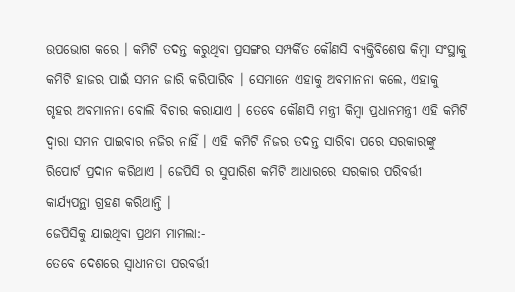ଉପଭୋଗ କରେ । କମିଟି ତଦନ୍ତ କରୁଥିବା ପ୍ରସଙ୍ଗର ସମ୍ପର୍କିତ କୌଣସି ବ୍ୟକ୍ତିବିଶେଷ କିମ୍ବା ସଂସ୍ଥାକୁ କମିଟି ହାଜର ପାଇଁ ସମନ ଜାରି କରିପାରିବ । ସେମାନେ ଏହାକୁ ଅବମାନନା କଲେ, ଏହାକୁ ଗୃହର ଅବମାନନା ବୋଲି ବିଚାର କରାଯାଏ । ତେବେ କୌଣସି ମନ୍ତ୍ରୀ କିମ୍ବା ପ୍ରଧାନମନ୍ତ୍ରୀ ଏହି କମିଟି ଦ୍ବାରା ସମନ ପାଇବାର ନଜିର ନାହିଁ । ଏହି କମିଟି ନିଜର ତଦନ୍ତ ସାରିବା ପରେ ସରକାରଙ୍କୁ ରିପୋର୍ଟ ପ୍ରଦାନ କରିଥାଏ । ଜେପିସି ର ସୁପାରିଶ କମିଟି ଆଧାରରେ ସରକାର ପରିବର୍ତ୍ତୀ କାର୍ଯ୍ୟପନ୍ଥା ଗ୍ରହଣ କରିଥାନ୍ତି ।
ଜେପିସିକୁ ଯାଇଥିବା ପ୍ରଥମ ମାମଲା:-
ତେବେ ଦେଶରେ ସ୍ବାଧୀନତା ପରବର୍ତ୍ତୀ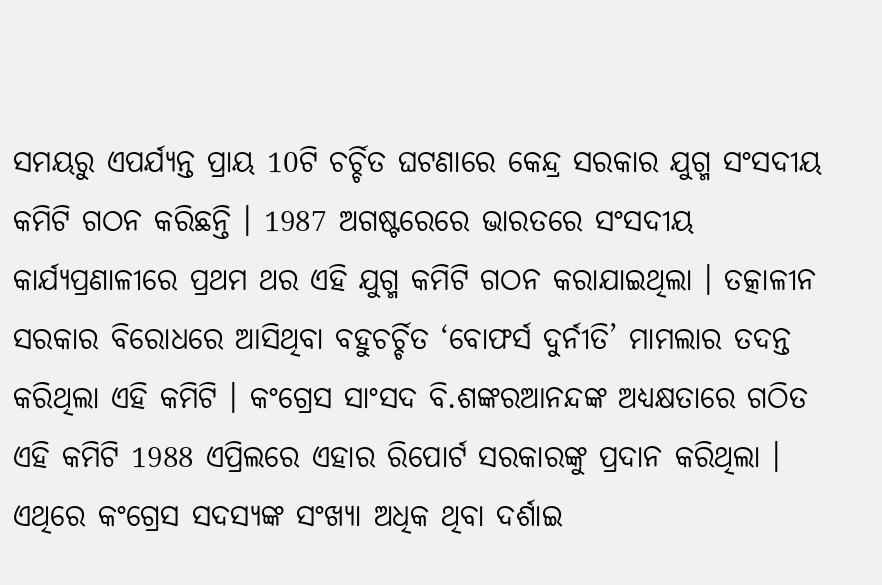ସମୟରୁ ଏପର୍ଯ୍ୟନ୍ତ ପ୍ରାୟ 10ଟି ଚର୍ଚ୍ଚିତ ଘଟଣାରେ କେନ୍ଦ୍ର ସରକାର ଯୁଗ୍ମ ସଂସଦୀୟ କମିଟି ଗଠନ କରିଛନ୍ତି । 1987 ଅଗଷ୍ଟରେରେ ଭାରତରେ ସଂସଦୀୟ କାର୍ଯ୍ୟପ୍ରଣାଳୀରେ ପ୍ରଥମ ଥର ଏହି ଯୁଗ୍ମ କମିଟି ଗଠନ କରାଯାଇଥିଲା । ତତ୍କାଳୀନ ସରକାର ବିରୋଧରେ ଆସିଥିବା ବହୁଚର୍ଚ୍ଚିତ ‘ବୋଫର୍ସ ଦୁର୍ନୀତି’ ମାମଲାର ତଦନ୍ତ କରିଥିଲା ଏହି କମିଟି । କଂଗ୍ରେସ ସାଂସଦ ବି.ଶଙ୍କରଆନନ୍ଦଙ୍କ ଅଧ୍ୟକ୍ଷତାରେ ଗଠିତ ଏହି କମିଟି 1988 ଏପ୍ରିଲରେ ଏହାର ରିପୋର୍ଟ ସରକାରଙ୍କୁ ପ୍ରଦାନ କରିଥିଲା । ଏଥିରେ କଂଗ୍ରେସ ସଦସ୍ୟଙ୍କ ସଂଖ୍ୟା ଅଧିକ ଥିବା ଦର୍ଶାଇ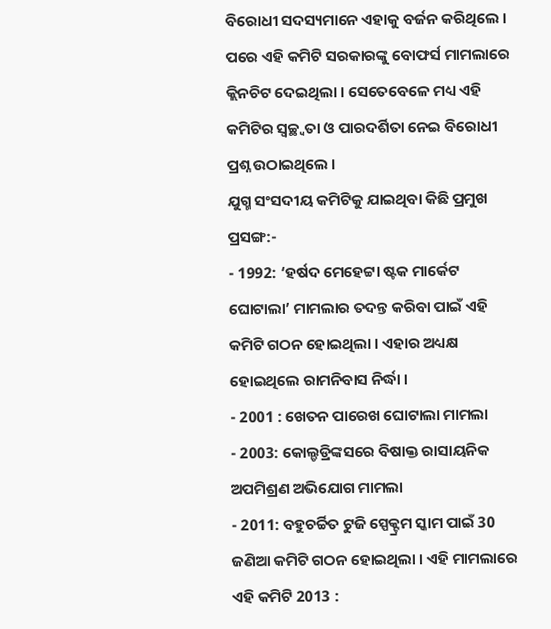ବିରୋଧୀ ସଦସ୍ୟମାନେ ଏହାକୁ ବର୍ଜନ କରିଥିଲେ । ପରେ ଏହି କମିଟି ସରକାରଙ୍କୁ ବୋଫର୍ସ ମାମଲାରେ କ୍ଲିନଚିଟ ଦେଇଥିଲା । ସେତେବେଳେ ମଧ୍ୟ ଏହି କମିଟିର ସ୍ବଚ୍ଛ୍ବତା ଓ ପାରଦର୍ଶିତା ନେଇ ବିରୋଧୀ ପ୍ରଶ୍ନ ଉଠାଇଥିଲେ ।
ଯୁଗ୍ମ ସଂସଦୀୟ କମିଟିକୁ ଯାଇଥିବା କିଛି ପ୍ରମୁଖ ପ୍ରସଙ୍ଗ:-
- 1992: ‘ହର୍ଷଦ ମେହେଟ୍ଟା ଷ୍ଟକ ମାର୍କେଟ ଘୋଟାଲା’ ମାମଲାର ତଦନ୍ତ କରିବା ପାଇଁ ଏହି କମିଟି ଗଠନ ହୋଇଥିଲା । ଏହାର ଅଧ୍ୟକ୍ଷ ହୋଇଥିଲେ ରାମନିବାସ ନିର୍ଦ୍ଧା ।
- 2001 : ଖେତନ ପାରେଖ ଘୋଟାଲା ମାମଲା
- 2003: କୋଲ୍ଡଡ୍ରିଙ୍କସରେ ବିଷାକ୍ତ ରାସାୟନିକ ଅପମିଶ୍ରଣ ଅଭିଯୋଗ ମାମଲା
- 2011: ବହୁଚର୍ଚ୍ଚିତ ଟୁଜି ସ୍ପେକ୍ଟ୍ରମ ସ୍କାମ ପାଇଁ 30 ଜଣିଆ କମିଟି ଗଠନ ହୋଇଥିଲା । ଏହି ମାମଲାରେ ଏହି କମିଟି 2013 :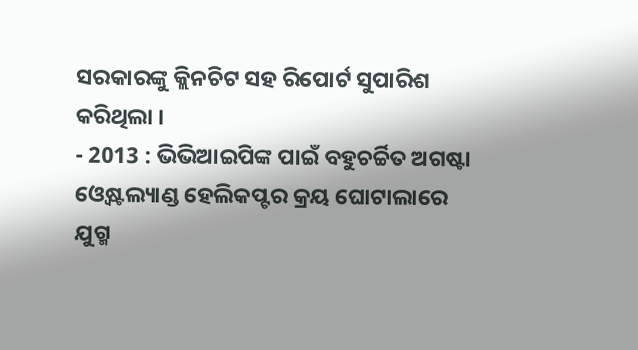ସରକାରଙ୍କୁ କ୍ଲିନଚିଟ ସହ ରିପୋର୍ଟ ସୁପାରିଶ କରିଥିଲା ।
- 2013 : ଭିଭିଆଇପିଙ୍କ ପାଇଁ ବହୁଚର୍ଚ୍ଚିତ ଅଗଷ୍ଟା ଓ୍ବେଷ୍ଟଲ୍ୟାଣ୍ଡ ହେଲିକପ୍ଟର କ୍ରୟ ଘୋଟାଲାରେ ଯୁଗ୍ମ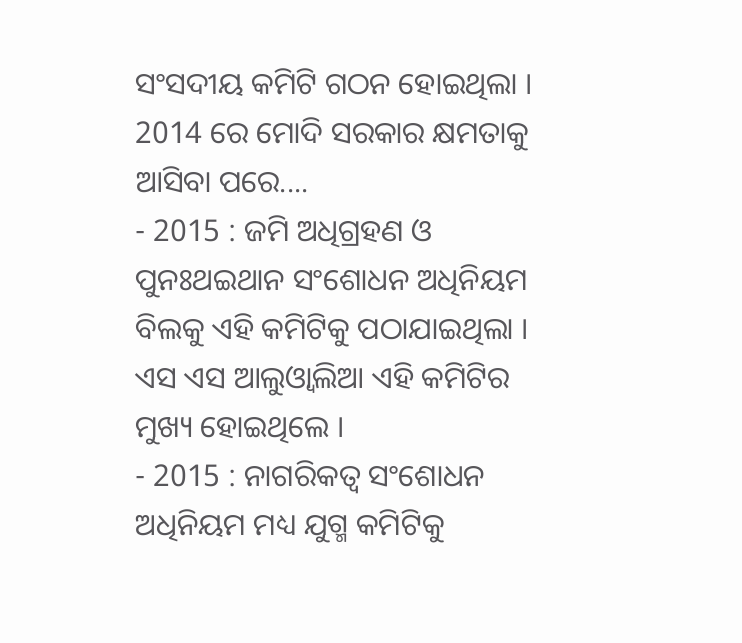ସଂସଦୀୟ କମିଟି ଗଠନ ହୋଇଥିଲା ।
2014 ରେ ମୋଦି ସରକାର କ୍ଷମତାକୁ ଆସିବା ପରେ....
- 2015 : ଜମି ଅଧିଗ୍ରହଣ ଓ ପୁନଃଥଇଥାନ ସଂଶୋଧନ ଅଧିନିୟମ ବିଲକୁ ଏହି କମିଟିକୁ ପଠାଯାଇଥିଲା । ଏସ ଏସ ଆଲୁଓ୍ବାଲିଆ ଏହି କମିଟିର ମୁଖ୍ୟ ହୋଇଥିଲେ ।
- 2015 : ନାଗରିକତ୍ବ ସଂଶୋଧନ ଅଧିନିୟମ ମଧ୍ୟ ଯୁଗ୍ମ କମିଟିକୁ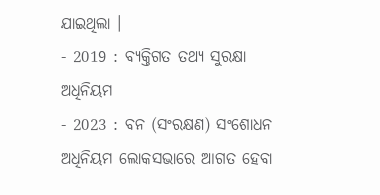ଯାଇଥିଲା ।
- 2019 : ବ୍ୟକ୍ତିଗତ ତଥ୍ୟ ସୁରକ୍ଷା ଅଧିନିୟମ
- 2023 : ବନ (ସଂରକ୍ଷଣ) ସଂଶୋଧନ ଅଧିନିୟମ ଲୋକସଭାରେ ଆଗତ ହେବା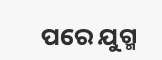ପରେ ଯୁଗ୍ମ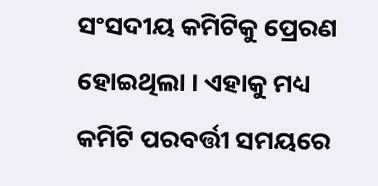ସଂସଦୀୟ କମିଟିକୁ ପ୍ରେରଣ ହୋଇଥିଲା । ଏହାକୁ ମଧ୍ୟ କମିଟି ପରବର୍ତ୍ତୀ ସମୟରେ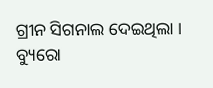ଗ୍ରୀନ ସିଗନାଲ ଦେଇଥିଲା ।
ବ୍ୟୁରୋ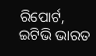ରିପୋର୍ଟ, ଇଟିଭି ଭାରତ